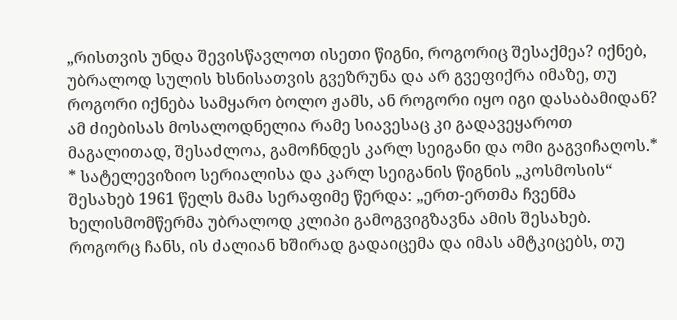„რისთვის უნდა შევისწავლოთ ისეთი წიგნი, როგორიც შესაქმეა? იქნებ, უბრალოდ სულის ხსნისათვის გვეზრუნა და არ გვეფიქრა იმაზე, თუ როგორი იქნება სამყარო ბოლო ჟამს, ან როგორი იყო იგი დასაბამიდან? ამ ძიებისას მოსალოდნელია რამე სიავესაც კი გადავეყაროთ მაგალითად, შესაძლოა, გამოჩნდეს კარლ სეიგანი და ომი გაგვიჩაღოს.*
* სატელევიზიო სერიალისა და კარლ სეიგანის წიგნის „კოსმოსის“ შესახებ 1961 წელს მამა სერაფიმე წერდა: „ერთ-ერთმა ჩვენმა ხელისმომწერმა უბრალოდ კლიპი გამოგვიგზავნა ამის შესახებ. როგორც ჩანს, ის ძალიან ხშირად გადაიცემა და იმას ამტკიცებს, თუ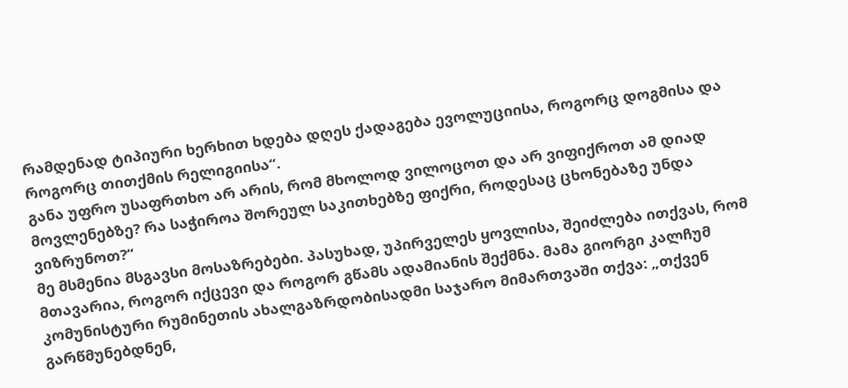რამდენად ტიპიური ხერხით ხდება დღეს ქადაგება ევოლუციისა, როგორც დოგმისა და როგორც თითქმის რელიგიისა“.
განა უფრო უსაფრთხო არ არის, რომ მხოლოდ ვილოცოთ და არ ვიფიქროთ ამ დიად მოვლენებზე? რა საჭიროა შორეულ საკითხებზე ფიქრი, როდესაც ცხონებაზე უნდა ვიზრუნოთ?“
მე მსმენია მსგავსი მოსაზრებები. პასუხად, უპირველეს ყოვლისა, შეიძლება ითქვას, რომ მთავარია, როგორ იქცევი და როგორ გწამს ადამიანის შექმნა. მამა გიორგი კალჩუმ კომუნისტური რუმინეთის ახალგაზრდობისადმი საჯარო მიმართვაში თქვა: „თქვენ გარწმუნებდნენ,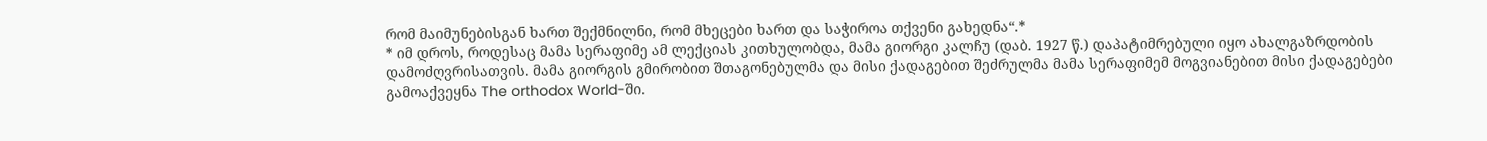რომ მაიმუნებისგან ხართ შექმნილნი, რომ მხეცები ხართ და საჭიროა თქვენი გახედნა“.*
* იმ დროს, როდესაც მამა სერაფიმე ამ ლექციას კითხულობდა, მამა გიორგი კალჩუ (დაბ. 1927 წ.) დაპატიმრებული იყო ახალგაზრდობის დამოძღვრისათვის. მამა გიორგის გმირობით შთაგონებულმა და მისი ქადაგებით შეძრულმა მამა სერაფიმემ მოგვიანებით მისი ქადაგებები გამოაქვეყნა The orthodox World-ში.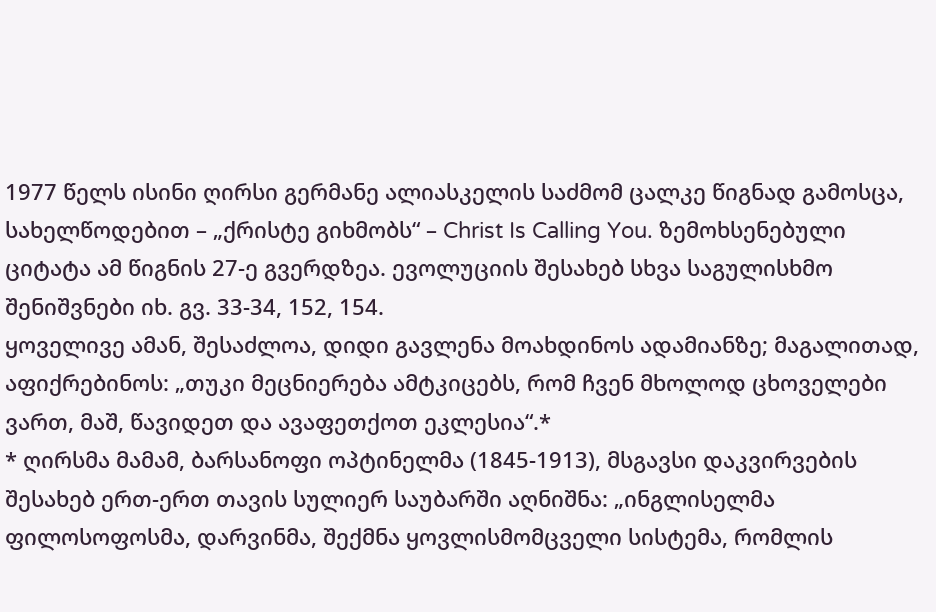1977 წელს ისინი ღირსი გერმანე ალიასკელის საძმომ ცალკე წიგნად გამოსცა, სახელწოდებით – „ქრისტე გიხმობს“ – Christ Is Calling You. ზემოხსენებული ციტატა ამ წიგნის 27-ე გვერდზეა. ევოლუციის შესახებ სხვა საგულისხმო შენიშვნები იხ. გვ. 33-34, 152, 154.
ყოველივე ამან, შესაძლოა, დიდი გავლენა მოახდინოს ადამიანზე; მაგალითად, აფიქრებინოს: „თუკი მეცნიერება ამტკიცებს, რომ ჩვენ მხოლოდ ცხოველები ვართ, მაშ, წავიდეთ და ავაფეთქოთ ეკლესია“.*
* ღირსმა მამამ, ბარსანოფი ოპტინელმა (1845-1913), მსგავსი დაკვირვების შესახებ ერთ-ერთ თავის სულიერ საუბარში აღნიშნა: „ინგლისელმა ფილოსოფოსმა, დარვინმა, შექმნა ყოვლისმომცველი სისტემა, რომლის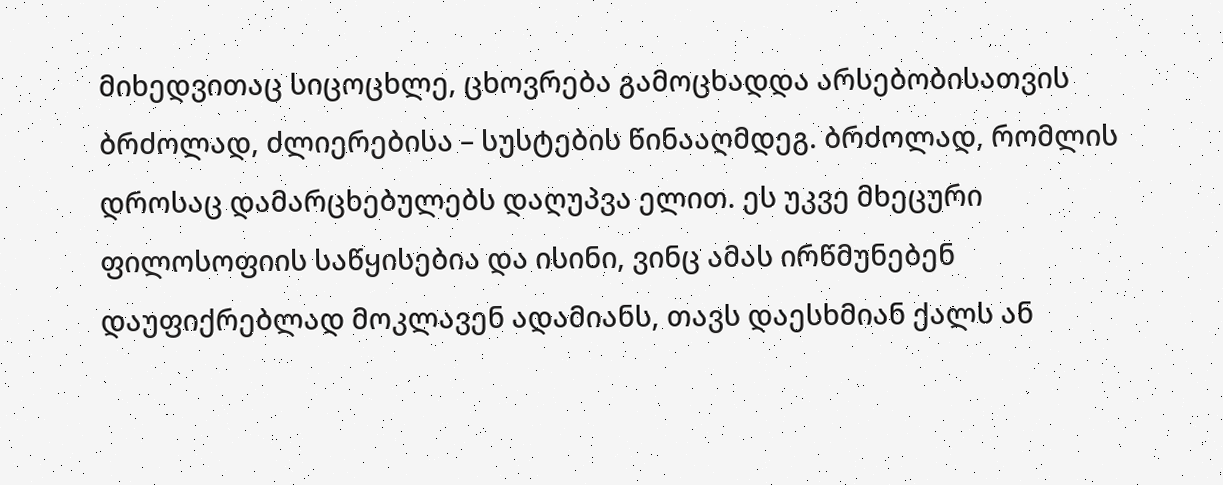მიხედვითაც სიცოცხლე, ცხოვრება გამოცხადდა არსებობისათვის ბრძოლად, ძლიერებისა – სუსტების წინააღმდეგ. ბრძოლად, რომლის დროსაც დამარცხებულებს დაღუპვა ელით. ეს უკვე მხეცური ფილოსოფიის საწყისებია და ისინი, ვინც ამას ირწმუნებენ დაუფიქრებლად მოკლავენ ადამიანს, თავს დაესხმიან ქალს ან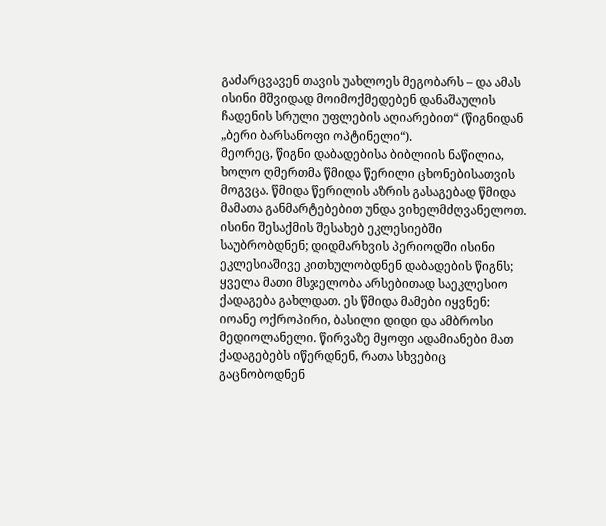გაძარცვავენ თავის უახლოეს მეგობარს – და ამას ისინი მშვიდად მოიმოქმედებენ დანაშაულის ჩადენის სრული უფლების აღიარებით“ (წიგნიდან „ბერი ბარსანოფი ოპტინელი“).
მეორეც, წიგნი დაბადებისა ბიბლიის ნაწილია, ხოლო ღმერთმა წმიდა წერილი ცხონებისათვის მოგვცა. წმიდა წერილის აზრის გასაგებად წმიდა მამათა განმარტებებით უნდა ვიხელმძღვანელოთ. ისინი შესაქმის შესახებ ეკლესიებში საუბრობდნენ; დიდმარხვის პერიოდში ისინი ეკლესიაშივე კითხულობდნენ დაბადების წიგნს; ყველა მათი მსჯელობა არსებითად საეკლესიო ქადაგება გახლდათ. ეს წმიდა მამები იყვნენ: იოანე ოქროპირი, ბასილი დიდი და ამბროსი მედიოლანელი. წირვაზე მყოფი ადამიანები მათ ქადაგებებს იწერდნენ, რათა სხვებიც გაცნობოდნენ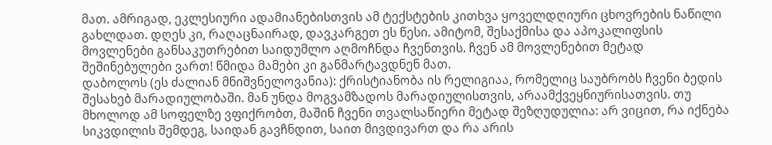მათ. ამრიგად, ეკლესიური ადამიანებისთვის ამ ტექსტების კითხვა ყოველდღიური ცხოვრების ნაწილი გახლდათ. დღეს კი, რაღაცნაირად, დავკარგეთ ეს წესი. ამიტომ, შესაქმისა და აპოკალიფსის მოვლენები განსაკუთრებით საიდუმლო აღმოჩნდა ჩვენთვის. ჩვენ ამ მოვლენებით მეტად შეშინებულები ვართ! წმიდა მამები კი განმარტავდნენ მათ.
დაბოლოს (ეს ძალიან მნიშვნელოვანია): ქრისტიანობა ის რელიგიაა, რომელიც საუბრობს ჩვენი ბედის შესახებ მარადიულობაში. მან უნდა მოგვამზადოს მარადიულისთვის, არაამქვეყნიურისათვის. თუ მხოლოდ ამ სოფელზე ვფიქრობთ, მაშინ ჩვენი თვალსაწიერი მეტად შეზღუდულია: არ ვიცით, რა იქნება სიკვდილის შემდეგ, საიდან გავჩნდით, საით მივდივართ და რა არის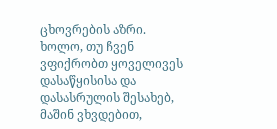ცხოვრების აზრი. ხოლო, თუ ჩვენ ვფიქრობთ ყოველივეს დასაწყისისა და დასასრულის შესახებ, მაშინ ვხვდებით,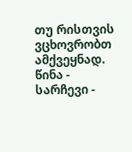თუ რისთვის ვცხოვრობთ ამქვეყნად.
წინა - სარჩევი -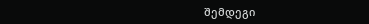შემდეგი